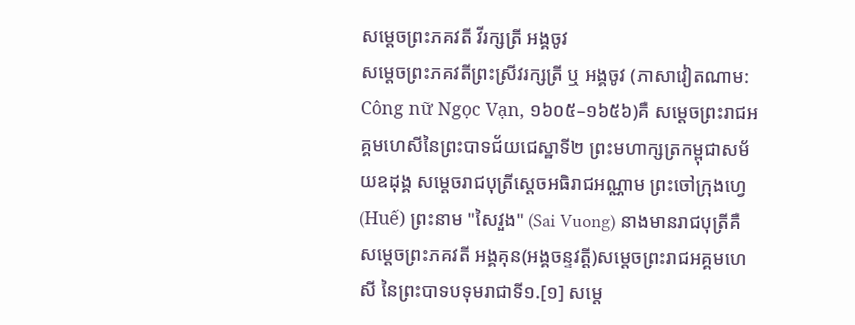សម្ដេចព្រះភគវតី វីរក្សត្រី អង្គចូវ
សម្ដេចព្រះភគវតីព្រះស្រីវរក្សត្រី ឬ អង្គចូវ (ភាសាវៀតណាម: Công nữ Ngọc Vạn, ១៦០៥–១៦៥៦)គឺ សម្តេចព្រះរាជអគ្គមហេសីនៃព្រះបាទជ័យជេស្ឋាទី២ ព្រះមហាក្សត្រកម្ពុជាសម័យឧដុង្គ សម្តេចរាជបុត្រីស្ដេចអធិរាជអណ្ណាម ព្រះចៅក្រុងហ្វេ (Huế) ព្រះនាម "សៃវួង" (Sai Vuong) នាងមានរាជបុត្រីគឺ សម្ដេចព្រះភគវតី អង្គគុន(អង្គចន្ទវត្តី)សម្តេចព្រះរាជអគ្គមហេសី នៃព្រះបាទបទុមរាជាទី១.[១] សម្តេ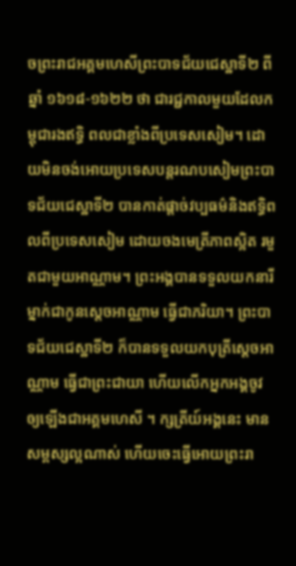ចព្រះរាជអគ្គមហេសីព្រះបាទជ័យជេស្ឋាទី២ ពីឆ្នាំ ១៦១៨-១៦២២ ថា ជារជ្ជកាលមួយដែលកម្ពុជារងឥទិ្ធ ពលជាខ្លាំងពីប្រទេសសៀម។ ដោយមិនចង់អោយប្រទេសបន្តរណបសៀមព្រះបាទជ័យជេស្ឋាទី២ បានកាត់ផ្ដាច់វប្បធម៌និងឥទិ្ធពលពីប្រទេសសៀម ដោយចងមេត្រីភាពស្អិត រមួតជាមួយអាណ្ណាម។ ព្រះអង្គបានទទួលយកនារីម្នាក់ជាកូនស្ដេចអាណ្ណាម ធ្វើជាភរិយា។ ព្រះបាទជ័យជេស្ឋាទី២ ក៏បានទទួលយកបុត្រីស្ដេចអាណ្ណាម ធ្វើជាព្រះជាយា ហើយលើកអ្នកអង្គចូវ ឲ្យឡើងជាអគ្គមហេសី ។ ក្សត្រីយ៍អង្គនេះ មានសម្ពស្សល្អណាស់ ហើយចេះធ្វើអោយព្រះរា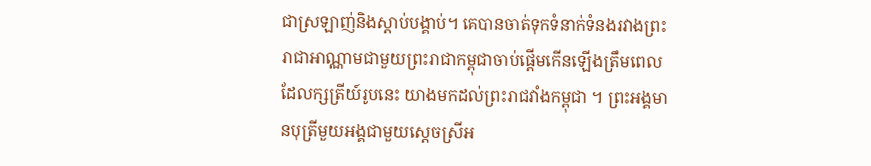ជាស្រឡាញ់និងស្ដាប់បង្គាប់។ គេបានចាត់ទុកទំនាក់ទំនងរវាងព្រះរាជាអាណ្ណាមជាមួយព្រះរាជាកម្ពុជាចាប់ផ្ដើមកើនឡើងត្រឹមពេលដែលក្សត្រីយ៍រូបនេះ យាងមកដល់ព្រះរាជវាំងកម្ពុជា ។ ព្រះអង្គមានបុត្រីមួយអង្គជាមួយស្ដេចស្រីអ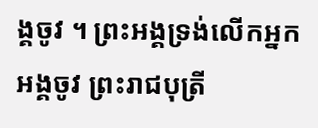ង្គចូវ ។ ព្រះអង្គទ្រង់លើកអ្នកអង្គចូវ ព្រះរាជបុត្រី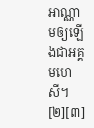អាណ្ណាមឲ្យឡើងជាអគ្គមហេសី។ [២][៣]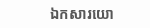ឯកសារយោ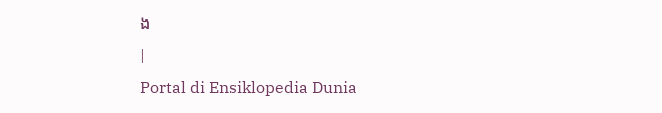ង
|
Portal di Ensiklopedia Dunia